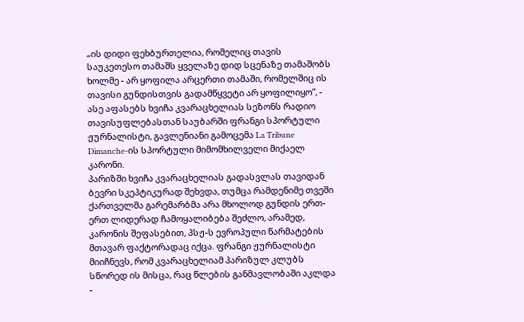„ის დიდი ფეხბურთელია, რომელიც თავის საუკეთესო თამაშს ყველაზე დიდ სცენაზე თამაშობს ხოლმე - არ ყოფილა არცერთი თამაში, რომელშიც ის თავისი გუნდისთვის გადამწყვეტი არ ყოფილიყო“, - ასე აფასებს ხვიჩა კვარაცხელიას სეზონს რადიო თავისუფლებასთან საუბარში ფრანგი სპორტული ჟურნალისტი, გავლენიანი გამოცემა La Tribune Dimanche-ის სპორტული მიმომხილველი მიქაელ კარონი.
პარიზში ხვიჩა კვარაცხელიას გადასვლას თავიდან ბევრი სკეპტიკურად შეხვდა, თუმცა რამდენიმე თვეში ქართველმა გარემარბმა არა მხოლოდ გუნდის ერთ-ერთ ლიდერად ჩამოყალიბება შეძლო, არამედ, კარონის შეფასებით, პსჟ-ს ევროპული წარმატების მთავარ ფაქტორადაც იქცა. ფრანგი ჟურნალისტი მიიჩნევს, რომ კვარაცხელიამ პარიზულ კლუბს სწორედ ის მისცა, რაც წლების განმავლობაში აკლდა -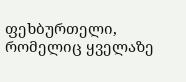ფეხბურთელი, რომელიც ყველაზე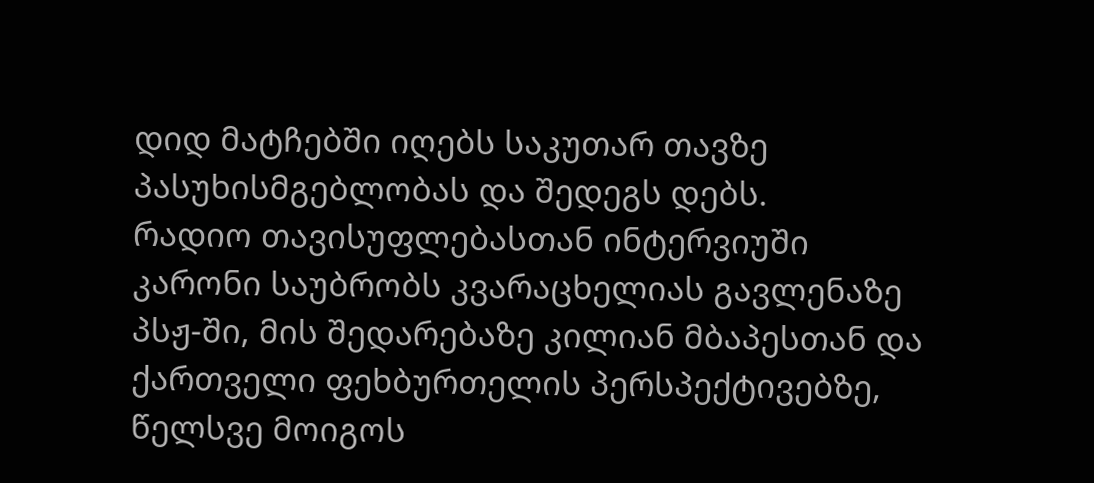დიდ მატჩებში იღებს საკუთარ თავზე პასუხისმგებლობას და შედეგს დებს.
რადიო თავისუფლებასთან ინტერვიუში კარონი საუბრობს კვარაცხელიას გავლენაზე პსჟ-ში, მის შედარებაზე კილიან მბაპესთან და ქართველი ფეხბურთელის პერსპექტივებზე, წელსვე მოიგოს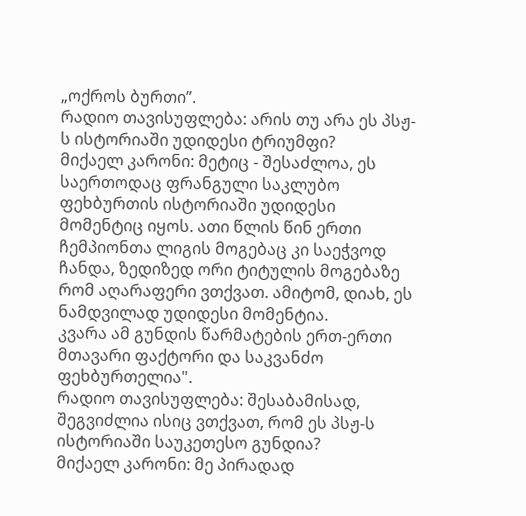„ოქროს ბურთი”.
რადიო თავისუფლება: არის თუ არა ეს პსჟ-ს ისტორიაში უდიდესი ტრიუმფი?
მიქაელ კარონი: მეტიც - შესაძლოა, ეს საერთოდაც ფრანგული საკლუბო ფეხბურთის ისტორიაში უდიდესი მომენტიც იყოს. ათი წლის წინ ერთი ჩემპიონთა ლიგის მოგებაც კი საეჭვოდ ჩანდა, ზედიზედ ორი ტიტულის მოგებაზე რომ აღარაფერი ვთქვათ. ამიტომ, დიახ, ეს ნამდვილად უდიდესი მომენტია.
კვარა ამ გუნდის წარმატების ერთ-ერთი მთავარი ფაქტორი და საკვანძო ფეხბურთელია".
რადიო თავისუფლება: შესაბამისად, შეგვიძლია ისიც ვთქვათ, რომ ეს პსჟ-ს ისტორიაში საუკეთესო გუნდია?
მიქაელ კარონი: მე პირადად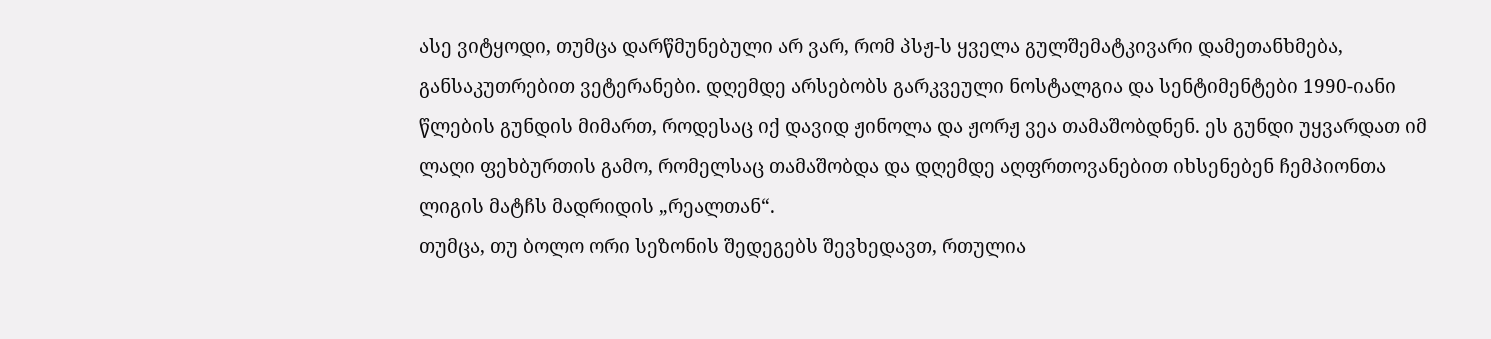ასე ვიტყოდი, თუმცა დარწმუნებული არ ვარ, რომ პსჟ-ს ყველა გულშემატკივარი დამეთანხმება, განსაკუთრებით ვეტერანები. დღემდე არსებობს გარკვეული ნოსტალგია და სენტიმენტები 1990-იანი წლების გუნდის მიმართ, როდესაც იქ დავიდ ჟინოლა და ჟორჟ ვეა თამაშობდნენ. ეს გუნდი უყვარდათ იმ ლაღი ფეხბურთის გამო, რომელსაც თამაშობდა და დღემდე აღფრთოვანებით იხსენებენ ჩემპიონთა ლიგის მატჩს მადრიდის „რეალთან“.
თუმცა, თუ ბოლო ორი სეზონის შედეგებს შევხედავთ, რთულია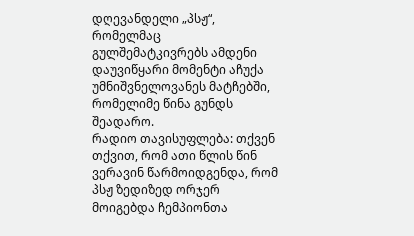დღევანდელი „პსჟ“, რომელმაც გულშემატკივრებს ამდენი დაუვიწყარი მომენტი აჩუქა უმნიშვნელოვანეს მატჩებში, რომელიმე წინა გუნდს შეადარო.
რადიო თავისუფლება: თქვენ თქვით, რომ ათი წლის წინ ვერავინ წარმოიდგენდა, რომ პსჟ ზედიზედ ორჯერ მოიგებდა ჩემპიონთა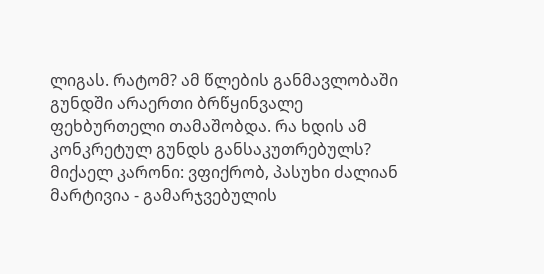ლიგას. რატომ? ამ წლების განმავლობაში გუნდში არაერთი ბრწყინვალე ფეხბურთელი თამაშობდა. რა ხდის ამ კონკრეტულ გუნდს განსაკუთრებულს?
მიქაელ კარონი: ვფიქრობ, პასუხი ძალიან მარტივია - გამარჯვებულის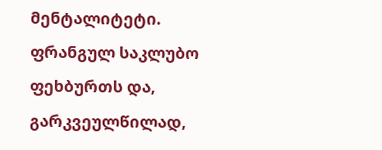მენტალიტეტი. ფრანგულ საკლუბო ფეხბურთს და, გარკვეულწილად,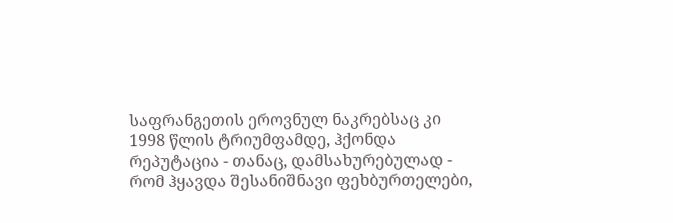საფრანგეთის ეროვნულ ნაკრებსაც კი 1998 წლის ტრიუმფამდე, ჰქონდა რეპუტაცია - თანაც, დამსახურებულად - რომ ჰყავდა შესანიშნავი ფეხბურთელები,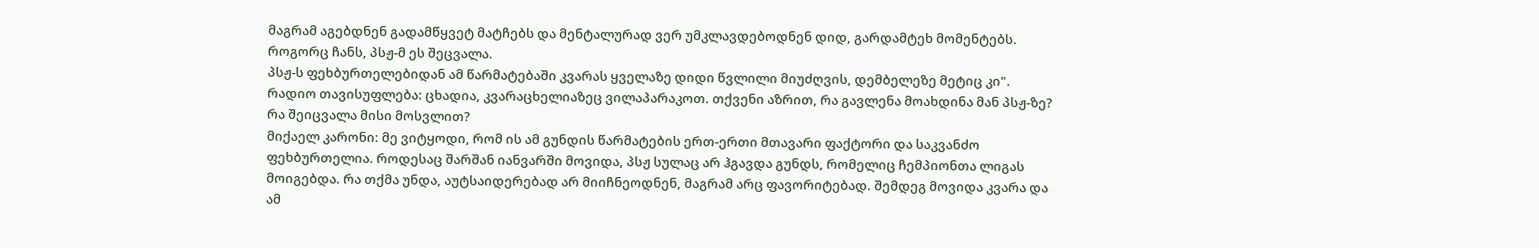მაგრამ აგებდნენ გადამწყვეტ მატჩებს და მენტალურად ვერ უმკლავდებოდნენ დიდ, გარდამტეხ მომენტებს. როგორც ჩანს, პსჟ-მ ეს შეცვალა.
პსჟ-ს ფეხბურთელებიდან ამ წარმატებაში კვარას ყველაზე დიდი წვლილი მიუძღვის, დემბელეზე მეტიც კი".
რადიო თავისუფლება: ცხადია, კვარაცხელიაზეც ვილაპარაკოთ. თქვენი აზრით, რა გავლენა მოახდინა მან პსჟ-ზე? რა შეიცვალა მისი მოსვლით?
მიქაელ კარონი: მე ვიტყოდი, რომ ის ამ გუნდის წარმატების ერთ-ერთი მთავარი ფაქტორი და საკვანძო ფეხბურთელია. როდესაც შარშან იანვარში მოვიდა, პსჟ სულაც არ ჰგავდა გუნდს, რომელიც ჩემპიონთა ლიგას მოიგებდა. რა თქმა უნდა, აუტსაიდერებად არ მიიჩნეოდნენ, მაგრამ არც ფავორიტებად. შემდეგ მოვიდა კვარა და ამ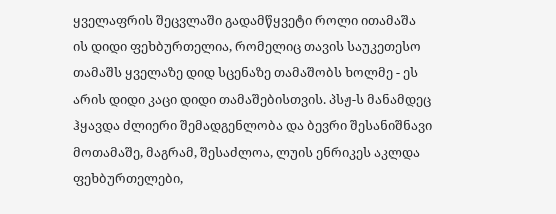ყველაფრის შეცვლაში გადამწყვეტი როლი ითამაშა
ის დიდი ფეხბურთელია, რომელიც თავის საუკეთესო თამაშს ყველაზე დიდ სცენაზე თამაშობს ხოლმე - ეს არის დიდი კაცი დიდი თამაშებისთვის. პსჟ-ს მანამდეც ჰყავდა ძლიერი შემადგენლობა და ბევრი შესანიშნავი მოთამაშე, მაგრამ, შესაძლოა, ლუის ენრიკეს აკლდა ფეხბურთელები,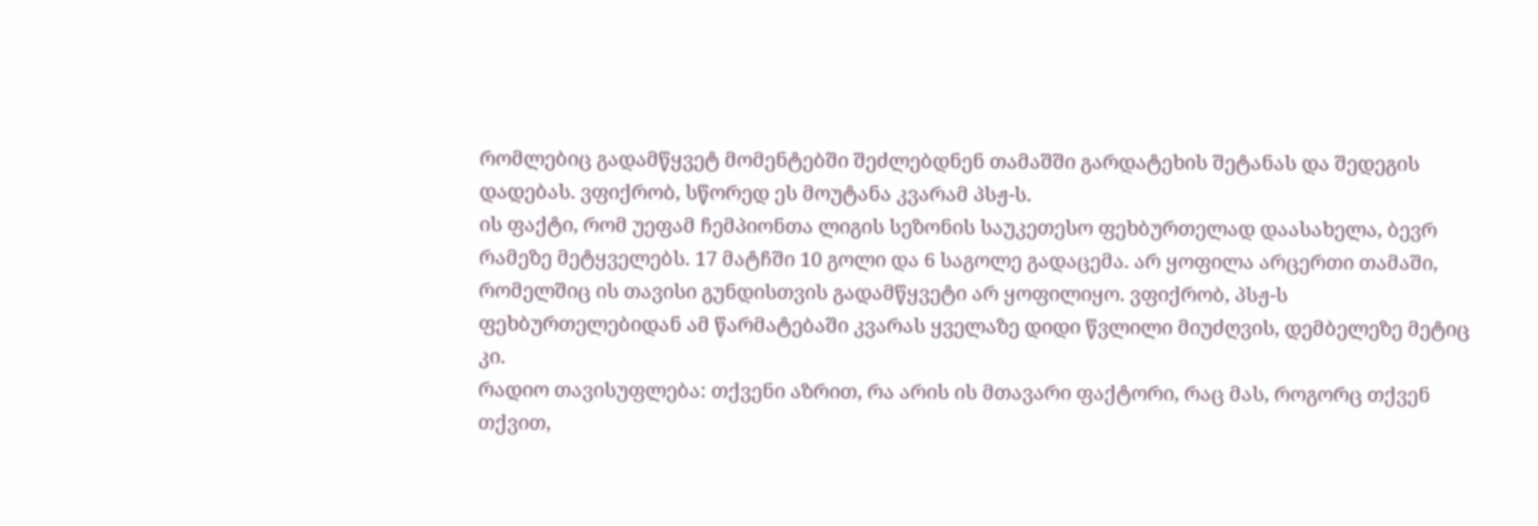რომლებიც გადამწყვეტ მომენტებში შეძლებდნენ თამაშში გარდატეხის შეტანას და შედეგის დადებას. ვფიქრობ, სწორედ ეს მოუტანა კვარამ პსჟ-ს.
ის ფაქტი, რომ უეფამ ჩემპიონთა ლიგის სეზონის საუკეთესო ფეხბურთელად დაასახელა, ბევრ რამეზე მეტყველებს. 17 მატჩში 10 გოლი და 6 საგოლე გადაცემა. არ ყოფილა არცერთი თამაში, რომელშიც ის თავისი გუნდისთვის გადამწყვეტი არ ყოფილიყო. ვფიქრობ, პსჟ-ს ფეხბურთელებიდან ამ წარმატებაში კვარას ყველაზე დიდი წვლილი მიუძღვის, დემბელეზე მეტიც კი.
რადიო თავისუფლება: თქვენი აზრით, რა არის ის მთავარი ფაქტორი, რაც მას, როგორც თქვენ თქვით,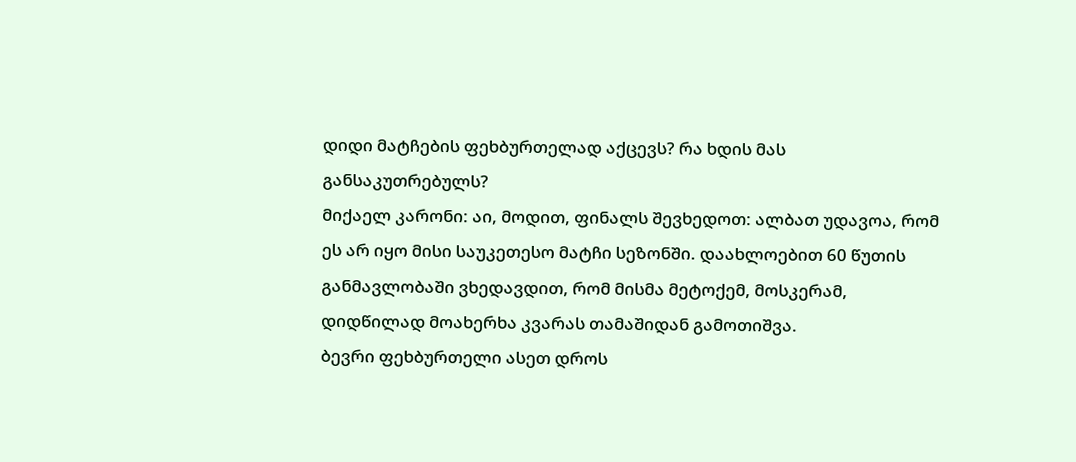დიდი მატჩების ფეხბურთელად აქცევს? რა ხდის მას განსაკუთრებულს?
მიქაელ კარონი: აი, მოდით, ფინალს შევხედოთ: ალბათ უდავოა, რომ ეს არ იყო მისი საუკეთესო მატჩი სეზონში. დაახლოებით 60 წუთის განმავლობაში ვხედავდით, რომ მისმა მეტოქემ, მოსკერამ, დიდწილად მოახერხა კვარას თამაშიდან გამოთიშვა.
ბევრი ფეხბურთელი ასეთ დროს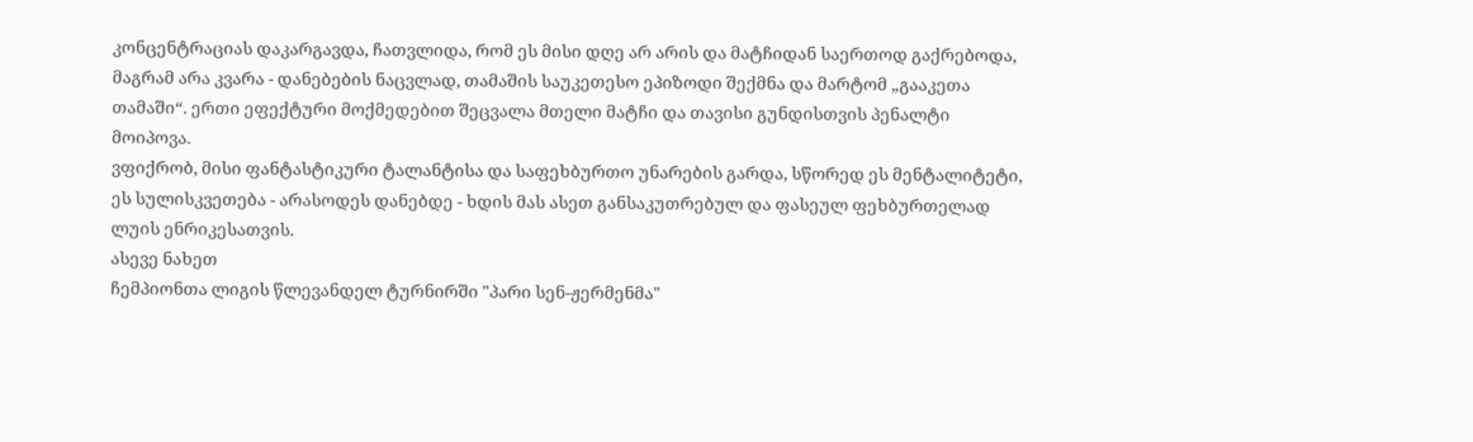კონცენტრაციას დაკარგავდა, ჩათვლიდა, რომ ეს მისი დღე არ არის და მატჩიდან საერთოდ გაქრებოდა, მაგრამ არა კვარა - დანებების ნაცვლად, თამაშის საუკეთესო ეპიზოდი შექმნა და მარტომ „გააკეთა თამაში“. ერთი ეფექტური მოქმედებით შეცვალა მთელი მატჩი და თავისი გუნდისთვის პენალტი მოიპოვა.
ვფიქრობ, მისი ფანტასტიკური ტალანტისა და საფეხბურთო უნარების გარდა, სწორედ ეს მენტალიტეტი, ეს სულისკვეთება - არასოდეს დანებდე - ხდის მას ასეთ განსაკუთრებულ და ფასეულ ფეხბურთელად ლუის ენრიკესათვის.
ასევე ნახეთ
ჩემპიონთა ლიგის წლევანდელ ტურნირში "პარი სენ-ჟერმენმა"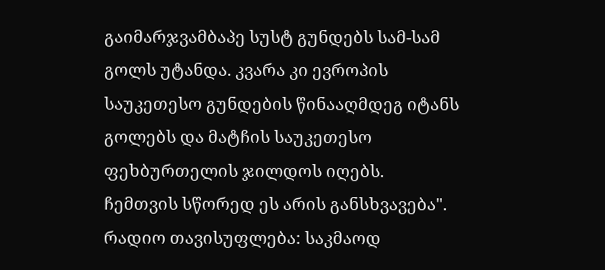გაიმარჯვამბაპე სუსტ გუნდებს სამ-სამ გოლს უტანდა. კვარა კი ევროპის საუკეთესო გუნდების წინააღმდეგ იტანს გოლებს და მატჩის საუკეთესო ფეხბურთელის ჯილდოს იღებს. ჩემთვის სწორედ ეს არის განსხვავება".
რადიო თავისუფლება: საკმაოდ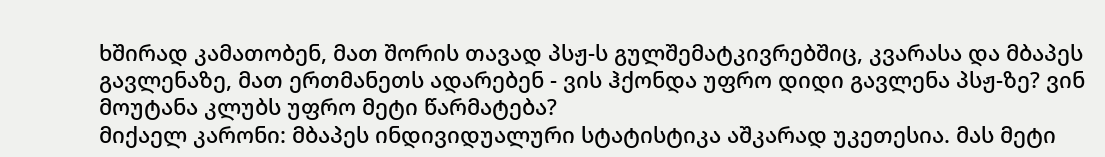ხშირად კამათობენ, მათ შორის თავად პსჟ-ს გულშემატკივრებშიც, კვარასა და მბაპეს გავლენაზე, მათ ერთმანეთს ადარებენ - ვის ჰქონდა უფრო დიდი გავლენა პსჟ-ზე? ვინ მოუტანა კლუბს უფრო მეტი წარმატება?
მიქაელ კარონი: მბაპეს ინდივიდუალური სტატისტიკა აშკარად უკეთესია. მას მეტი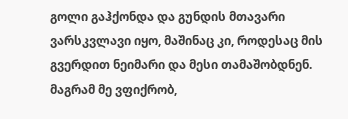გოლი გაჰქონდა და გუნდის მთავარი ვარსკვლავი იყო, მაშინაც კი, როდესაც მის გვერდით ნეიმარი და მესი თამაშობდნენ.
მაგრამ მე ვფიქრობ,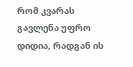რომ კვარას გავლენა უფრო დიდია, რადგან ის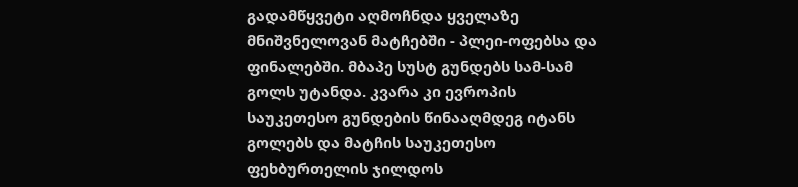გადამწყვეტი აღმოჩნდა ყველაზე მნიშვნელოვან მატჩებში - პლეი-ოფებსა და ფინალებში. მბაპე სუსტ გუნდებს სამ-სამ გოლს უტანდა. კვარა კი ევროპის საუკეთესო გუნდების წინააღმდეგ იტანს გოლებს და მატჩის საუკეთესო ფეხბურთელის ჯილდოს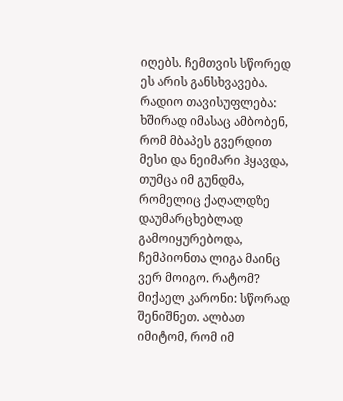იღებს. ჩემთვის სწორედ ეს არის განსხვავება.
რადიო თავისუფლება: ხშირად იმასაც ამბობენ, რომ მბაპეს გვერდით მესი და ნეიმარი ჰყავდა, თუმცა იმ გუნდმა, რომელიც ქაღალდზე დაუმარცხებლად გამოიყურებოდა, ჩემპიონთა ლიგა მაინც ვერ მოიგო. რატომ?
მიქაელ კარონი: სწორად შენიშნეთ. ალბათ იმიტომ, რომ იმ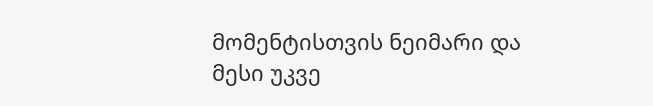მომენტისთვის ნეიმარი და მესი უკვე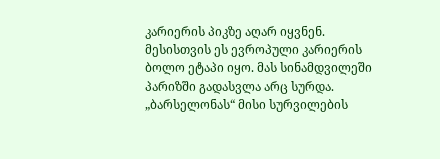კარიერის პიკზე აღარ იყვნენ.
მესისთვის ეს ევროპული კარიერის ბოლო ეტაპი იყო. მას სინამდვილეში პარიზში გადასვლა არც სურდა. „ბარსელონას“ მისი სურვილების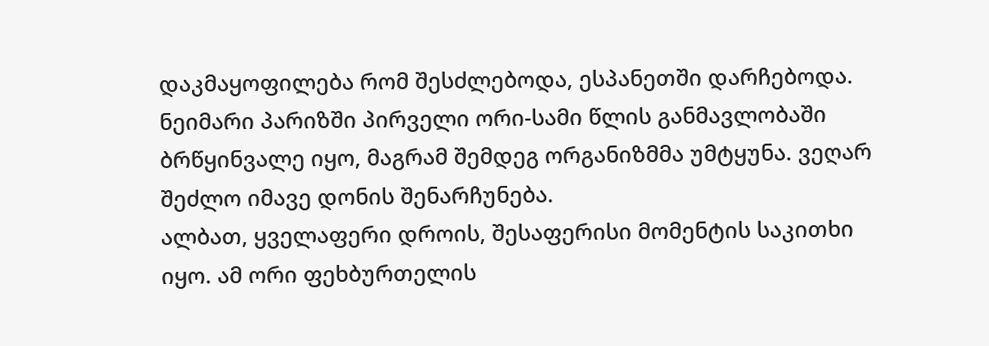დაკმაყოფილება რომ შესძლებოდა, ესპანეთში დარჩებოდა.
ნეიმარი პარიზში პირველი ორი-სამი წლის განმავლობაში ბრწყინვალე იყო, მაგრამ შემდეგ ორგანიზმმა უმტყუნა. ვეღარ შეძლო იმავე დონის შენარჩუნება.
ალბათ, ყველაფერი დროის, შესაფერისი მომენტის საკითხი იყო. ამ ორი ფეხბურთელის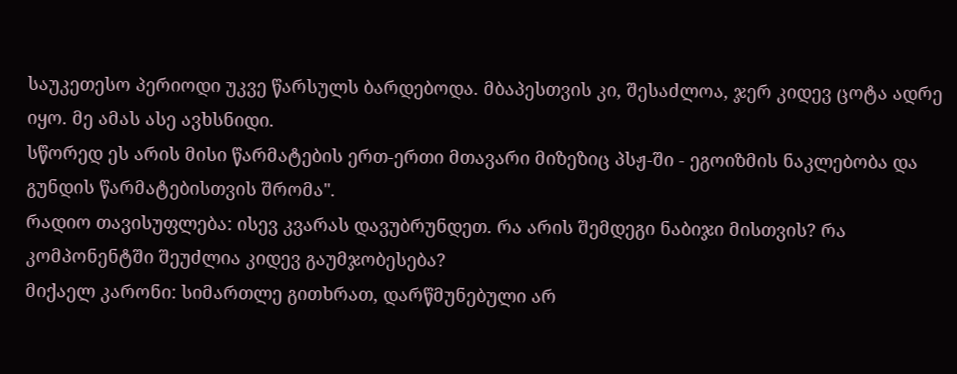საუკეთესო პერიოდი უკვე წარსულს ბარდებოდა. მბაპესთვის კი, შესაძლოა, ჯერ კიდევ ცოტა ადრე იყო. მე ამას ასე ავხსნიდი.
სწორედ ეს არის მისი წარმატების ერთ-ერთი მთავარი მიზეზიც პსჟ-ში - ეგოიზმის ნაკლებობა და გუნდის წარმატებისთვის შრომა".
რადიო თავისუფლება: ისევ კვარას დავუბრუნდეთ. რა არის შემდეგი ნაბიჯი მისთვის? რა კომპონენტში შეუძლია კიდევ გაუმჯობესება?
მიქაელ კარონი: სიმართლე გითხრათ, დარწმუნებული არ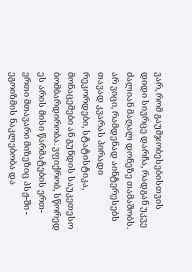ვარ, რომ გაუმჯობესებისთვის დიდი სივრცე დარჩა, რადგან უკვე ძალიან მაღალ დონეზე თამაშობს.
არ ვიცი, რამდენად აინტერესებს თავად კვარას პირადი რეკორდები, სტატისტიკა, მონაცემები ან გუნდის საუკეთესო ბომბარდირობა. ვფიქრობ, სწორედ ეს არის მისი წარმატების ერთ-ერთი მთავარი მიზეზიც პსჟ-ში - ეგოიზმის ნაკლებობა და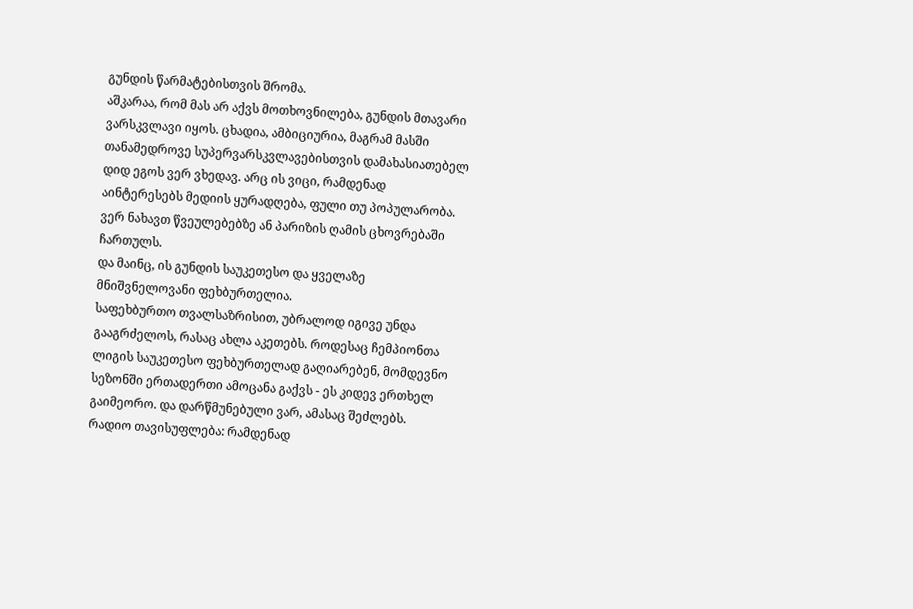გუნდის წარმატებისთვის შრომა.
აშკარაა, რომ მას არ აქვს მოთხოვნილება, გუნდის მთავარი ვარსკვლავი იყოს. ცხადია, ამბიციურია, მაგრამ მასში თანამედროვე სუპერვარსკვლავებისთვის დამახასიათებელ დიდ ეგოს ვერ ვხედავ. არც ის ვიცი, რამდენად აინტერესებს მედიის ყურადღება, ფული თუ პოპულარობა. ვერ ნახავთ წვეულებებზე ან პარიზის ღამის ცხოვრებაში ჩართულს.
და მაინც, ის გუნდის საუკეთესო და ყველაზე მნიშვნელოვანი ფეხბურთელია.
საფეხბურთო თვალსაზრისით, უბრალოდ იგივე უნდა გააგრძელოს, რასაც ახლა აკეთებს. როდესაც ჩემპიონთა ლიგის საუკეთესო ფეხბურთელად გაღიარებენ, მომდევნო სეზონში ერთადერთი ამოცანა გაქვს - ეს კიდევ ერთხელ გაიმეორო. და დარწმუნებული ვარ, ამასაც შეძლებს.
რადიო თავისუფლება: რამდენად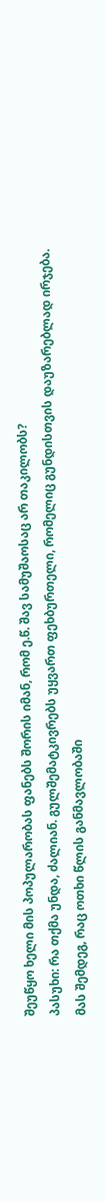შეუწყო ხელი მის პოპულარობას ფანებს შორის იმან, რომ ე.წ. შავ სამუშაოსაც არ თაკილობს?
პასუხი: რა თქმა უნდა, ძალიან. გულშემატკივრებს უყვართ ფეხბურთელი, რომელიც გუნდისთვის დაუზარებლად ირჯება.
მას შემდეგ, რაც ოთხი წლის განმავლობაში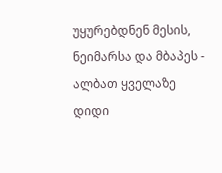უყურებდნენ მესის, ნეიმარსა და მბაპეს - ალბათ ყველაზე დიდი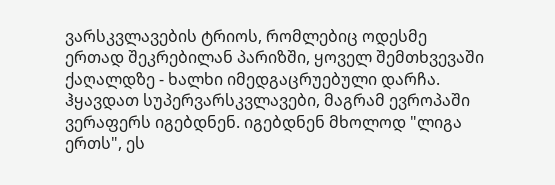ვარსკვლავების ტრიოს, რომლებიც ოდესმე ერთად შეკრებილან პარიზში, ყოველ შემთხვევაში ქაღალდზე - ხალხი იმედგაცრუებული დარჩა. ჰყავდათ სუპერვარსკვლავები, მაგრამ ევროპაში ვერაფერს იგებდნენ. იგებდნენ მხოლოდ "ლიგა ერთს", ეს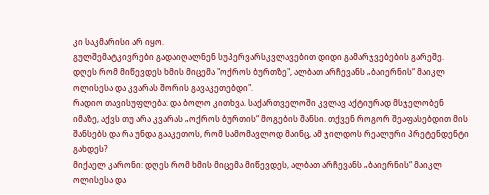კი საკმარისი არ იყო.
გულშემატკივრები გადაიღალნენ სუპერვარსკვლავებით დიდი გამარჯვებების გარეშე.
დღეს რომ მიწევდეს ხმის მიცემა "ოქროს ბურთზე", ალბათ არჩევანს „ბაიერნის“ მაიკლ ოლისესა და კვარას შორის გავაკეთებდი".
რადიო თავისუფლება: და ბოლო კითხვა. საქართველოში კვლავ აქტიურად მსჯელობენ იმაზე, აქვს თუ არა კვარას „ოქროს ბურთის“ მოგების შანსი. თქვენ როგორ შეაფასებდით მის შანსებს და რა უნდა გააკეთოს, რომ სამომავლოდ მაინც, ამ ჯილდოს რეალური პრეტენდენტი გახდეს?
მიქაელ კარონი: დღეს რომ ხმის მიცემა მიწევდეს, ალბათ არჩევანს „ბაიერნის“ მაიკლ ოლისესა და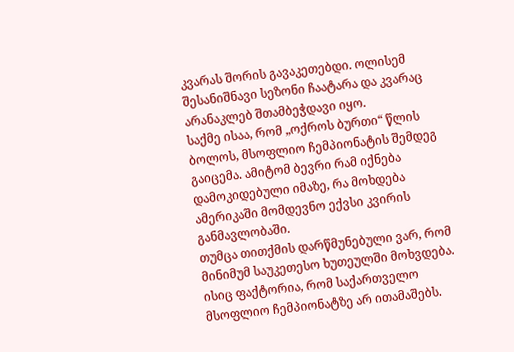კვარას შორის გავაკეთებდი. ოლისემ შესანიშნავი სეზონი ჩაატარა და კვარაც არანაკლებ შთამბეჭდავი იყო.
საქმე ისაა, რომ „ოქროს ბურთი“ წლის ბოლოს, მსოფლიო ჩემპიონატის შემდეგ გაიცემა. ამიტომ ბევრი რამ იქნება დამოკიდებული იმაზე, რა მოხდება ამერიკაში მომდევნო ექვსი კვირის განმავლობაში.
თუმცა თითქმის დარწმუნებული ვარ, რომ მინიმუმ საუკეთესო ხუთეულში მოხვდება. ისიც ფაქტორია, რომ საქართველო მსოფლიო ჩემპიონატზე არ ითამაშებს.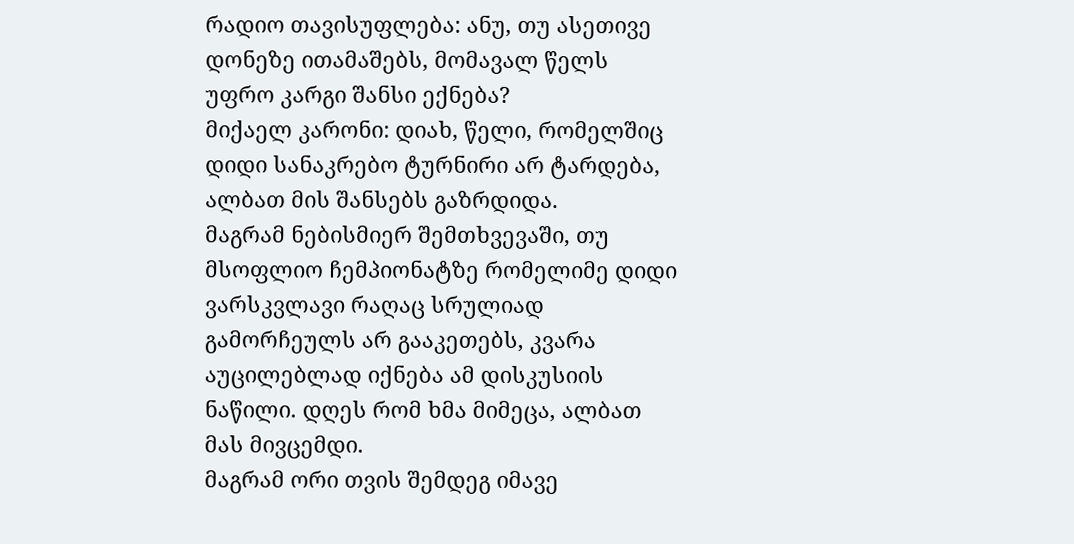რადიო თავისუფლება: ანუ, თუ ასეთივე დონეზე ითამაშებს, მომავალ წელს უფრო კარგი შანსი ექნება?
მიქაელ კარონი: დიახ, წელი, რომელშიც დიდი სანაკრებო ტურნირი არ ტარდება, ალბათ მის შანსებს გაზრდიდა.
მაგრამ ნებისმიერ შემთხვევაში, თუ მსოფლიო ჩემპიონატზე რომელიმე დიდი ვარსკვლავი რაღაც სრულიად გამორჩეულს არ გააკეთებს, კვარა აუცილებლად იქნება ამ დისკუსიის ნაწილი. დღეს რომ ხმა მიმეცა, ალბათ მას მივცემდი.
მაგრამ ორი თვის შემდეგ იმავე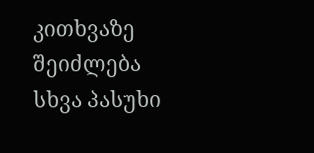კითხვაზე შეიძლება სხვა პასუხი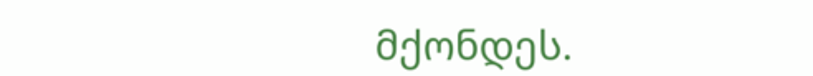მქონდეს.